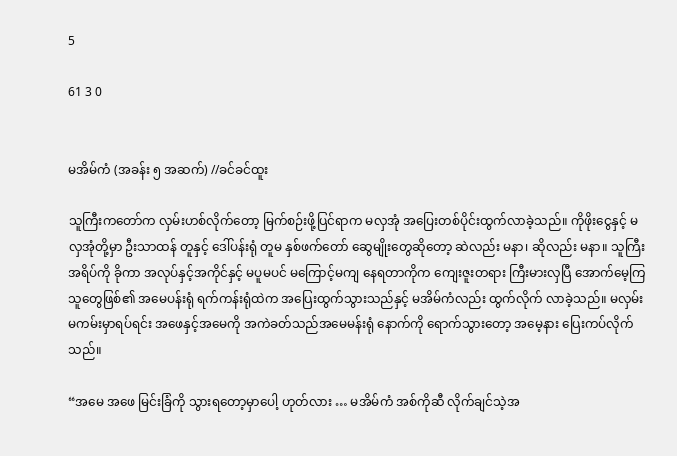5

61 3 0


မအိမ်ကံ (အခန်း ၅ အဆက်) //ခင်ခင်ထူး

သူကြီးကတော်က လှမ်းဟစ်လိုက်တော့ မြက်စဉ်းဖို့ပြင်ရာက မလှအုံ အပြေးတစ်ပိုင်းထွက်လာခဲ့သည်။ ကိုဖိုးငွေနှင့် မလှအုံတို့မှာ ဦးသာထန် တူနှင့် ဒေါ်ပန်းရုံ တူမ နှစ်ဖက်တော် ဆွေမျိုးတွေဆိုတော့ ဆဲလည်း မနာ၊ ဆိုလည်း မနာ။ သူကြီးအရိပ်ကို ခိုကာ အလုပ်နှင့်အကိုင်နှင့် မပူမပင် မကြောင့်မကျ နေရတာကိုက ကျေးဇူးတရား ကြီးမားလှပြီ အောက်မေ့ကြသူတွေဖြစ်၏ အမေပန်းရုံ ရက်ကန်းရုံထဲက အပြေးထွက်သွားသည်နှင့် မအိမ်ကံလည်း ထွက်လိုက် လာခဲ့သည်။ မလှမ်းမကမ်းမှာရပ်ရင်း အဖေနှင့်အမေကို အကဲခတ်သည်အမေမန်းရုံ နောက်ကို ရောက်သွားတော့ အမေ့နား ပြေးကပ်လိုက်သည်။

“အမေ အဖေ မြင်းခြံကို သွားရတော့မှာပေါ့ ဟုတ်လား … မအိမ်ကံ အစ်ကိုဆီ လိုက်ချင်သဲ့အ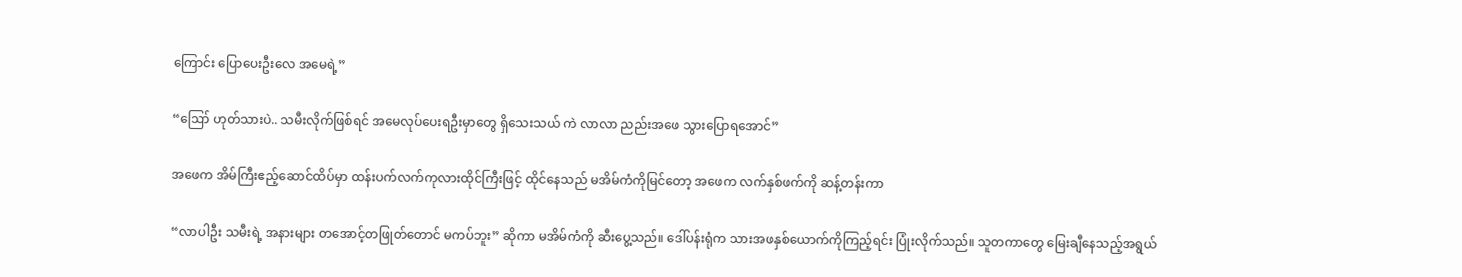ကြောင်း ပြောပေးဦးလေ အမေရဲ့”

“ဪ ဟုတ်သားပဲ.. သမီးလိုက်ဖြစ်ရင် အမေလုပ်ပေးရဦးမှာတွေ ရှိသေးသယ် ကဲ လာလာ ညည်းအဖေ သွားပြောရအောင်”

အဖေက အိမ်ကြီးဧည့်ဆောင်ထိပ်မှာ ထန်းပက်လက်ကုလားထိုင်ကြီးဖြင့် ထိုင်နေသည် မအိမ်ကံကိုမြင်တော့ အဖေက လက်နှစ်ဖက်ကို ဆန့်တန်းကာ

“လာပါဦး သမီးရဲ့ အနားများ တအောင့်တဖြုတ်တောင် မကပ်ဘူး” ဆိုကာ မအိမ်ကံကို ဆီးပွေ့သည်။ ဒေါ်ပန်းရုံက သားအဖနှစ်ယောက်ကိုကြည့်ရင်း ပြုံးလိုက်သည်။ သူတကာတွေ မြေးချီနေသည့်အရွယ်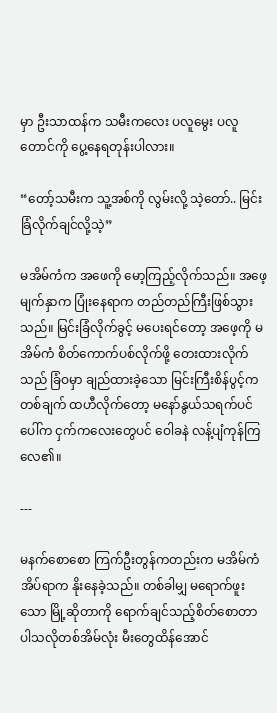မှာ ဦးသာထန်က သမီးကလေး ပလူမွေး ပလူတောင်ကို ပွေ့နေရတုန်းပါလား။

“တော့်သမီးက သူ့အစ်ကို လွမ်းလို့ သဲ့တော်.. မြင်းခြံလိုက်ချင်လို့သဲ့”

မအိမ်ကံက အဖေကို မော့ကြည့်လိုက်သည်။ အဖေ့မျက်နှာက ပြုံးနေရာက တည်တည်ကြီးဖြစ်သွားသည်။ မြင်းခြံလိုက်ခွင့် မပေးရင်တော့ အဖေ့ကို မအိမ်ကံ စိတ်ကောက်ပစ်လိုက်ဖို့ တေးထားလိုက်သည် ခြံဝမှာ ချည်ထားခဲ့သော မြင်းကြီးစိန်ပွင့်က တစ်ချက် ထဟီလိုက်တော့ မနော်နွယ်သရက်ပင်ပေါ်က ငှက်ကလေးတွေပင် ဝေါခနဲ လန့်ပျံကုန်ကြလေ၏။

---

မနက်စောစော ကြက်ဦးတွန်ကတည်းက မအိမ်ကံ အိပ်ရာက နိုးနေခဲ့သည်။ တစ်ခါမျှ မရောက်ဖူးသော မြို့ဆိုတာကို ရောက်ချင်သည့်စိတ်စောတာ ပါသလိုတစ်အိမ်လုံး မီးတွေထိန်အောင်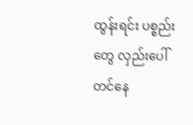ထွန်းရင်း ပစ္စည်းတွေ လှည်းပေါ်တင်နေ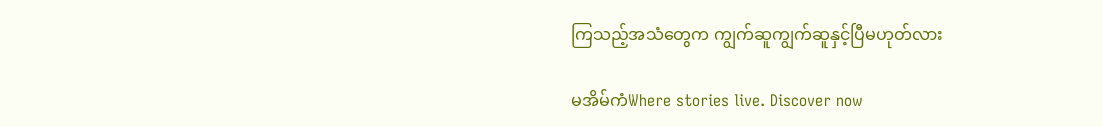ကြသည့်အသံတွေက ကျွက်ဆူကျွက်ဆူနှင့်ပြီမဟုတ်လား

မအိမ်ကံWhere stories live. Discover now